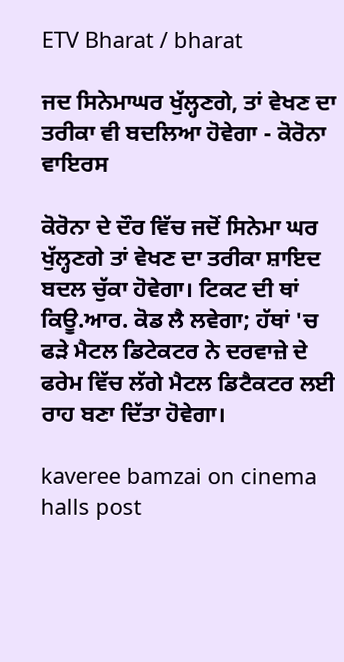ETV Bharat / bharat

ਜਦ ਸਿਨੇਮਾਘਰ ਖੁੱਲ੍ਹਣਗੇ, ਤਾਂ ਵੇਖਣ ਦਾ ਤਰੀਕਾ ਵੀ ਬਦਲਿਆ ਹੋਵੇਗਾ - ਕੋਰੋਨਾ ਵਾਇਰਸ

ਕੋਰੋਨਾ ਦੇ ਦੌਰ ਵਿੱਚ ਜਦੋਂ ਸਿਨੇਮਾ ਘਰ ਖੁੱਲ੍ਹਣਗੇ ਤਾਂ ਵੇਖਣ ਦਾ ਤਰੀਕਾ ਸ਼ਾਇਦ ਬਦਲ ਚੁੱਕਾ ਹੋਵੇਗਾ। ਟਿਕਟ ਦੀ ਥਾਂ ਕਿਊ.ਆਰ. ਕੋਡ ਲੈ ਲਵੇਗਾ; ਹੱਥਾਂ 'ਚ ਫੜੇ ਮੈਟਲ ਡਿਟੇਕਟਰ ਨੇ ਦਰਵਾਜ਼ੇ ਦੇ ਫਰੇਮ ਵਿੱਚ ਲੱਗੇ ਮੈਟਲ ਡਿਟੈਕਟਰ ਲਈ ਰਾਹ ਬਣਾ ਦਿੱਤਾ ਹੋਵੇਗਾ।

kaveree bamzai on cinema halls post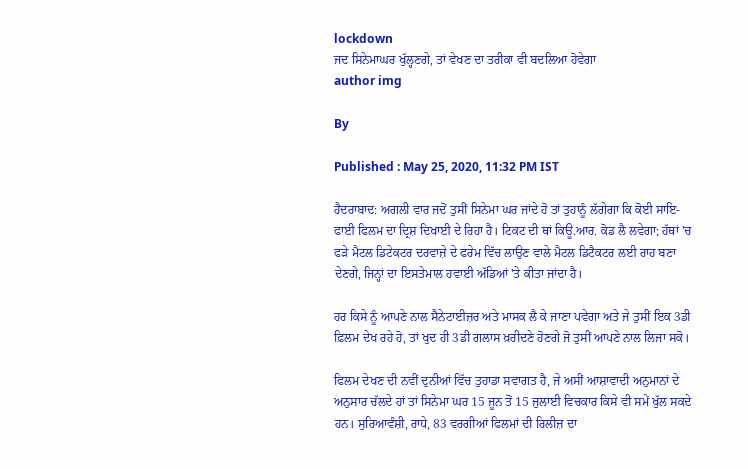lockdown
ਜਦ ਸਿਨੇਮਾਘਰ ਖੁੱਲ੍ਹਣਗੇ, ਤਾਂ ਵੇਖਣ ਦਾ ਤਰੀਕਾ ਵੀ ਬਦਲਿਆ ਹੋਵੇਗਾ
author img

By

Published : May 25, 2020, 11:32 PM IST

ਹੈਦਰਾਬਾਦ: ਅਗਲੀ ਵਾਰ ਜਦੋਂ ਤੁਸੀਂ ਸਿਨੇਮਾ ਘਰ ਜਾਂਦੇ ਹੋ ਤਾਂ ਤੁਹਾਨੂੰ ਲੱਗੇਗਾ ਕਿ ਕੋਈ ਸਾਇ-ਫਾਈ ਫਿਲਮ ਦਾ ਦ੍ਰਿਸ਼ ਦਿਖਾਈ ਦੇ ਰਿਹਾ ਹੈ। ਟਿਕਟ ਦੀ ਥਾਂ ਕਿਊ.ਆਰ. ਕੋਡ ਲੈ ਲਵੇਗਾ; ਹੱਥਾਂ 'ਚ ਫੜੇ ਮੈਟਲ ਡਿਟੇਕਟਰ ਦਰਵਾਜ਼ੇ ਦੇ ਫਰੇਮ ਵਿੱਚ ਲਾਉਣ ਵਾਲੇ ਮੈਟਲ ਡਿਟੈਕਟਰ ਲਈ ਰਾਹ ਬਣਾ ਦੇਣਗੇ, ਜਿਨ੍ਹਾਂ ਦਾ ਇਸਤੇਮਾਲ ਹਵਾਈ ਅੱਡਿਆਂ 'ਤੇ ਕੀਤਾ ਜਾਂਦਾ ਹੈ।

ਹਰ ਕਿਸੇ ਨੂੰ ਆਪਣੇ ਨਾਲ ਸੈਨੇਟਾਈਜ਼ਰ ਅਤੇ ਮਾਸਕ ਲੈ ਕੇ ਜਾਣਾ ਪਵੇਗਾ ਅਤੇ ਜੇ ਤੁਸੀਂ ਇਕ 3ਡੀ ਫ਼ਿਲਮ ਦੇਖ ਰਹੇ ਹੋ, ਤਾਂ ਖੁਦ ਹੀ 3ਡੀ ਗਲਾਸ ਖ਼ਰੀਦਣੇ ਹੋਣਗੇ ਜੋ ਤੁਸੀਂ ਆਪਣੇ ਨਾਲ ਲਿਜਾ ਸਕੋ।

ਫਿਲਮ ਦੇਖਣ ਦੀ ਨਵੀਂ ਦੁਨੀਆਂ ਵਿੱਚ ਤੁਹਾਡਾ ਸਵਾਗਤ ਹੈ, ਜੇ ਅਸੀਂ ਆਸ਼ਾਵਾਦੀ ਅਨੁਮਾਨਾਂ ਦੇ ਅਨੁਸਾਰ ਚੱਲਦੇ ਹਾਂ ਤਾਂ ਸਿਨੇਮਾ ਘਰ 15 ਜੂਨ ਤੋਂ 15 ਜੁਲਾਈ ਵਿਚਕਾਰ ਕਿਸੇ ਵੀ ਸਮੇਂ ਖੁੱਲ ਸਕਦੇ ਹਨ। ਸੁਰਿਆਵੰਸ਼ੀ, ਰਾਧੇ, 83 ਵਰਗੀਆਂ ਫਿਲਮਾਂ ਦੀ ਰਿਲੀਜ਼ ਦਾ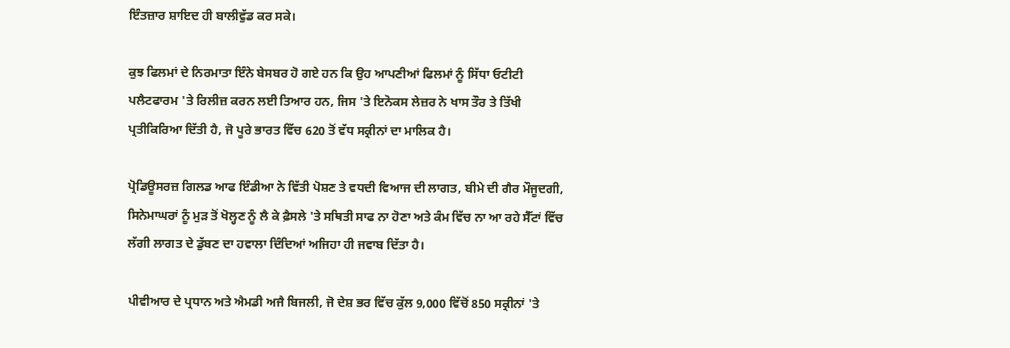ਇੰਤਜ਼ਾਰ ਸ਼ਾਇਦ ਹੀ ਬਾਲੀਵੁੱਡ ਕਰ ਸਕੇ।

ਕੁਝ ਫਿਲਮਾਂ ਦੇ ਨਿਰਮਾਤਾ ਇੰਨੇ ਬੇਸਬਰ ਹੋ ਗਏ ਹਨ ਕਿ ਉਹ ਆਪਣੀਆਂ ਫਿਲਮਾਂ ਨੂੰ ਸਿੱਧਾ ਓਟੀਟੀ ਪਲੈਟਫਾਰਮ 'ਤੇ ਰਿਲੀਜ਼ ਕਰਨ ਲਈ ਤਿਆਰ ਹਨ, ਜਿਸ 'ਤੇ ਇਨੋਕਸ ਲੇਜ਼ਰ ਨੇ ਖਾਸ ਤੌਰ ਤੇ ਤਿੱਖੀ ਪ੍ਰਤੀਕਿਰਿਆ ਦਿੱਤੀ ਹੈ, ਜੋ ਪੂਰੇ ਭਾਰਤ ਵਿੱਚ 620 ਤੋਂ ਵੱਧ ਸਕ੍ਰੀਨਾਂ ਦਾ ਮਾਲਿਕ ਹੈ।

ਪ੍ਰੋਡਿਊਸਰਜ਼ ਗਿਲਡ ਆਫ ਇੰਡੀਆ ਨੇ ਵਿੱਤੀ ਪੋਸ਼ਣ ਤੇ ਵਧਦੀ ਵਿਆਜ ਦੀ ਲਾਗਤ, ਬੀਮੇ ਦੀ ਗੈਰ ਮੌਜੂਦਗੀ, ਸਿਨੇਮਾਘਰਾਂ ਨੂੰ ਮੁੜ ਤੋਂ ਖੋਲ੍ਹਣ ਨੂੰ ਲੈ ਕੇ ਫ਼ੈਸਲੇ 'ਤੇ ਸਥਿਤੀ ਸਾਫ ਨਾ ਹੋਣਾ ਅਤੇ ਕੰਮ ਵਿੱਚ ਨਾ ਆ ਰਹੇ ਸੈੱਟਾਂ ਵਿੱਚ ਲੱਗੀ ਲਾਗਤ ਦੇ ਡੁੱਬਣ ਦਾ ਹਵਾਲਾ ਦਿੰਦਿਆਂ ਅਜਿਹਾ ਹੀ ਜਵਾਬ ਦਿੱਤਾ ਹੈ।

ਪੀਵੀਆਰ ਦੇ ਪ੍ਰਧਾਨ ਅਤੇ ਐਮਡੀ ਅਜੈ ਬਿਜਲੀ, ਜੋ ਦੇਸ਼ ਭਰ ਵਿੱਚ ਕੁੱਲ 9,000 ਵਿੱਚੋਂ 850 ਸਕ੍ਰੀਨਾਂ 'ਤੇ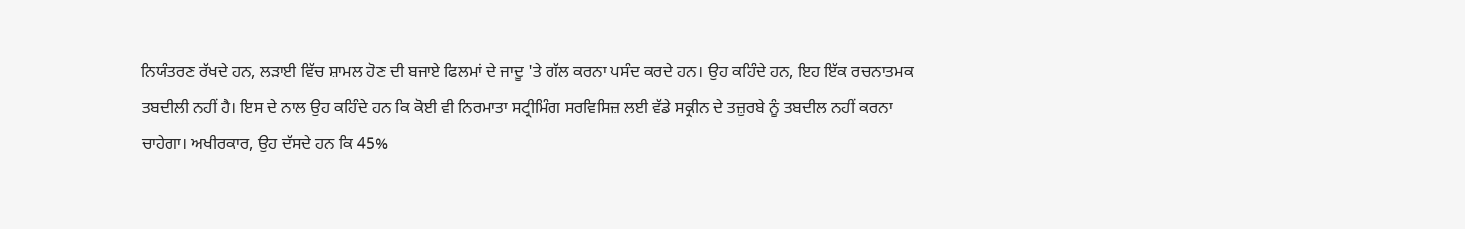ਨਿਯੰਤਰਣ ਰੱਖਦੇ ਹਨ, ਲੜਾਈ ਵਿੱਚ ਸ਼ਾਮਲ ਹੋਣ ਦੀ ਬਜਾਏ ਫਿਲਮਾਂ ਦੇ ਜਾਦੂ 'ਤੇ ਗੱਲ ਕਰਨਾ ਪਸੰਦ ਕਰਦੇ ਹਨ। ਉਹ ਕਹਿੰਦੇ ਹਨ, ਇਹ ਇੱਕ ਰਚਨਾਤਮਕ ਤਬਦੀਲੀ ਨਹੀਂ ਹੈ। ਇਸ ਦੇ ਨਾਲ ਉਹ ਕਹਿੰਦੇ ਹਨ ਕਿ ਕੋਈ ਵੀ ਨਿਰਮਾਤਾ ਸਟ੍ਰੀਮਿੰਗ ਸਰਵਿਸਿਜ਼ ਲਈ ਵੱਡੇ ਸਕ੍ਰੀਨ ਦੇ ਤਜ਼ੁਰਬੇ ਨੂੰ ਤਬਦੀਲ ਨਹੀਂ ਕਰਨਾ ਚਾਹੇਗਾ। ਅਖੀਰਕਾਰ, ਉਹ ਦੱਸਦੇ ਹਨ ਕਿ 45%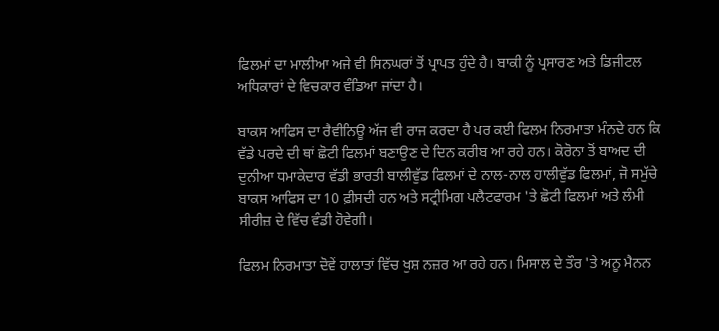ਫਿਲਮਾਂ ਦਾ ਮਾਲੀਆ ਅਜੇ ਵੀ ਸਿਨਘਰਾਂ ਤੋਂ ਪ੍ਰਾਪਤ ਹੁੰਦੇ ਹੈ। ਬਾਕੀ ਨੂੰ ਪ੍ਰਸਾਰਣ ਅਤੇ ਡਿਜੀਟਲ ਅਧਿਕਾਰਾਂ ਦੇ ਵਿਚਕਾਰ ਵੰਡਿਆ ਜਾਂਦਾ ਹੈ।

ਬਾਕਸ ਆਫਿਸ ਦਾ ਰੈਵੀਨਿਊ ਅੱਜ ਵੀ ਰਾਜ ਕਰਦਾ ਹੈ ਪਰ ਕਈ ਫਿਲਮ ਨਿਰਮਾਤਾ ਮੰਨਦੇ ਹਨ ਕਿ ਵੱਡੇ ਪਰਦੇ ਦੀ ਥਾਂ ਛੋਟੀ ਫਿਲਮਾਂ ਬਣਾਉਣ ਦੇ ਦਿਨ ਕਰੀਬ ਆ ਰਹੇ ਹਨ। ਕੋਰੋਨਾ ਤੋਂ ਬਾਅਦ ਦੀ ਦੁਨੀਆ ਧਮਾਕੇਦਾਰ ਵੱਡੀ ਭਾਰਤੀ ਬਾਲੀਵੁੱਡ ਫਿਲਮਾਂ ਦੇ ਨਾਲ-ਨਾਲ ਹਾਲੀਵੁੱਡ ਫਿਲਮਾਂ, ਜੋ ਸਮੁੱਚੇ ਬਾਕਸ ਆਫਿਸ ਦਾ 10 ਫ਼ੀਸਦੀ ਹਨ ਅਤੇ ਸਟ੍ਰੀਮਿਗ ਪਲੈਟਫਾਰਮ 'ਤੇ ਛੋਟੀ ਫਿਲਮਾਂ ਅਤੇ ਲੰਮੀ ਸੀਰੀਜ਼ ਦੇ ਵਿੱਚ ਵੰਡੀ ਹੋਵੇਗੀ।

ਫਿਲਮ ਨਿਰਮਾਤਾ ਦੋਵੇਂ ਹਾਲਾਤਾਂ ਵਿੱਚ ਖੁਸ਼ ਨਜ਼ਰ ਆ ਰਹੇ ਹਨ। ਮਿਸਾਲ ਦੇ ਤੌਰ 'ਤੇ ਅਨੂ ਮੈਨਨ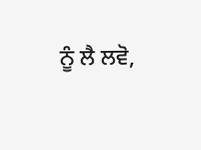ਨੂੰ ਲੈ ਲਵੋ,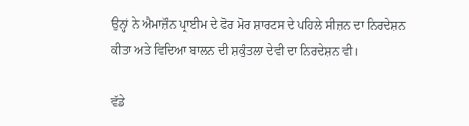ਉਨ੍ਹਾਂ ਨੇ ਐਮਾਜ਼ੌਨ ਪ੍ਰਾਈਮ ਦੇ ਫੋਰ ਮੋਰ ਸ਼ਾਰਟਸ ਦੇ ਪਹਿਲੇ ਸੀਜ਼ਨ ਦਾ ਨਿਰਦੇਸ਼ਨ ਕੀਤਾ ਅਤੇ ਵਿਦਿਆ ਬਾਲਨ ਦੀ ਸ਼ਕੁੰਤਲਾ ਦੇਵੀ ਦਾ ਨਿਰਦੇਸ਼ਨ ਵੀ।

ਵੱਡੇ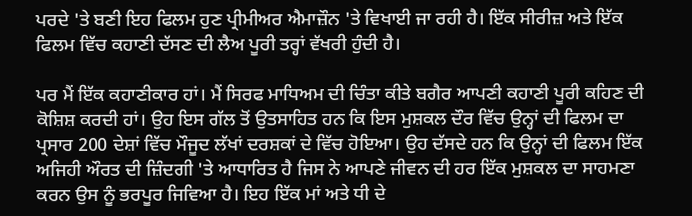ਪਰਦੇ 'ਤੇ ਬਣੀ ਇਹ ਫਿਲਮ ਹੁਣ ਪ੍ਰੀਮੀਅਰ ਐਮਾਜ਼ੌਨ 'ਤੇ ਵਿਖਾਈ ਜਾ ਰਹੀ ਹੈ। ਇੱਕ ਸੀਰੀਜ਼ ਅਤੇ ਇੱਕ ਫਿਲਮ ਵਿੱਚ ਕਹਾਣੀ ਦੱਸਣ ਦੀ ਲੈਅ ਪੂਰੀ ਤਰ੍ਹਾਂ ਵੱਖਰੀ ਹੁੰਦੀ ਹੈ।

ਪਰ ਮੈਂ ਇੱਕ ਕਹਾਣੀਕਾਰ ਹਾਂ। ਮੈਂ ਸਿਰਫ ਮਾਧਿਅਮ ਦੀ ਚਿੰਤਾ ਕੀਤੇ ਬਗੈਰ ਆਪਣੀ ਕਹਾਣੀ ਪੂਰੀ ਕਹਿਣ ਦੀ ਕੋਸ਼ਿਸ਼ ਕਰਦੀ ਹਾਂ। ਉਹ ਇਸ ਗੱਲ ਤੋਂ ਉਤਸਾਹਿਤ ਹਨ ਕਿ ਇਸ ਮੁਸ਼ਕਲ ਦੌਰ ਵਿੱਚ ਉਨ੍ਹਾਂ ਦੀ ਫਿਲਮ ਦਾ ਪ੍ਰਸਾਰ 200 ਦੇਸ਼ਾਂ ਵਿੱਚ ਮੌਜੂਦ ਲੱਖਾਂ ਦਰਸ਼ਕਾਂ ਦੇ ਵਿੱਚ ਹੋਇਆ। ਉਹ ਦੱਸਦੇ ਹਨ ਕਿ ਉਨ੍ਹਾਂ ਦੀ ਫਿਲਮ ਇੱਕ ਅਜਿਹੀ ਔਰਤ ਦੀ ਜ਼ਿੰਦਗੀ 'ਤੇ ਆਧਾਰਿਤ ਹੈ ਜਿਸ ਨੇ ਆਪਣੇ ਜੀਵਨ ਦੀ ਹਰ ਇੱਕ ਮੁਸ਼ਕਲ ਦਾ ਸਾਹਮਣਾ ਕਰਨ ਉਸ ਨੂੰ ਭਰਪੂਰ ਜਿਵਿਆ ਹੈ। ਇਹ ਇੱਕ ਮਾਂ ਅਤੇ ਧੀ ਦੇ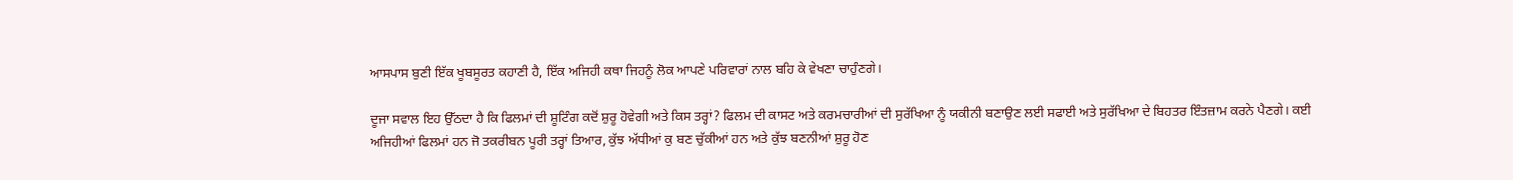ਆਸਪਾਸ ਬੁਣੀ ਇੱਕ ਖੂਬਸੂਰਤ ਕਹਾਣੀ ਹੈ, ਇੱਕ ਅਜਿਹੀ ਕਥਾ ਜਿਹਨੂੰ ਲੋਕ ਆਪਣੇ ਪਰਿਵਾਰਾਂ ਨਾਲ ਬਹਿ ਕੇ ਵੇਖਣਾ ਚਾਹੁੰਣਗੇ।

ਦੂਜਾ ਸਵਾਲ ਇਹ ਉੱਠਦਾ ਹੈ ਕਿ ਫਿਲਮਾਂ ਦੀ ਸ਼ੂਟਿੰਗ ਕਦੋਂ ਸ਼ੁਰੂ ਹੋਵੇਗੀ ਅਤੇ ਕਿਸ ਤਰ੍ਹਾਂ? ਫਿਲਮ ਦੀ ਕਾਸਟ ਅਤੇ ਕਰਮਚਾਰੀਆਂ ਦੀ ਸੁਰੱਖਿਆ ਨੂੰ ਯਕੀਨੀ ਬਣਾਉਣ ਲਈ ਸਫਾਈ ਅਤੇ ਸੁਰੱਖਿਆ ਦੇ ਬਿਹਤਰ ਇੰਤਜ਼ਾਮ ਕਰਨੇ ਪੈਣਗੇ। ਕਈ ਅਜਿਹੀਆਂ ਫਿਲਮਾਂ ਹਨ ਜੋ ਤਕਰੀਬਨ ਪੂਰੀ ਤਰ੍ਹਾਂ ਤਿਆਰ, ਕੁੱਝ ਅੱਧੀਆਂ ਕੁ ਬਣ ਚੁੱਕੀਆਂ ਹਨ ਅਤੇ ਕੁੱਝ ਬਣਨੀਆਂ ਸ਼ੁਰੂ ਹੋਣ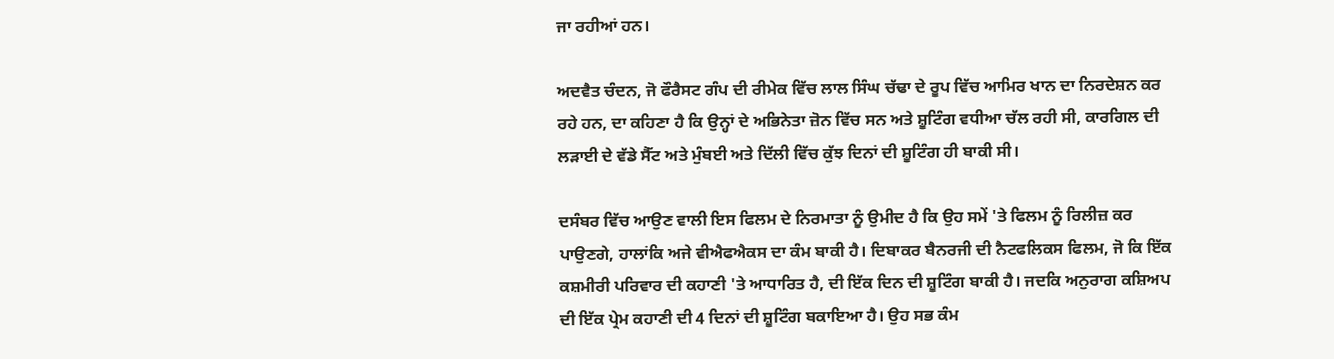ਜਾ ਰਹੀਆਂ ਹਨ।

ਅਦਵੈਤ ਚੰਦਨ, ਜੋ ਫੌਰੈਸਟ ਗੰਪ ਦੀ ਰੀਮੇਕ ਵਿੱਚ ਲਾਲ ਸਿੰਘ ਚੱਢਾ ਦੇ ਰੂਪ ਵਿੱਚ ਆਮਿਰ ਖਾਨ ਦਾ ਨਿਰਦੇਸ਼ਨ ਕਰ ਰਹੇ ਹਨ, ਦਾ ਕਹਿਣਾ ਹੈ ਕਿ ਉਨ੍ਹਾਂ ਦੇ ਅਭਿਨੇਤਾ ਜ਼ੋਨ ਵਿੱਚ ਸਨ ਅਤੇ ਸ਼ੂਟਿੰਗ ਵਧੀਆ ਚੱਲ ਰਹੀ ਸੀ, ਕਾਰਗਿਲ ਦੀ ਲੜਾਈ ਦੇ ਵੱਡੇ ਸੈੱਟ ਅਤੇ ਮੁੰਬਈ ਅਤੇ ਦਿੱਲੀ ਵਿੱਚ ਕੁੱਝ ਦਿਨਾਂ ਦੀ ਸ਼ੂਟਿੰਗ ਹੀ ਬਾਕੀ ਸੀ।

ਦਸੰਬਰ ਵਿੱਚ ਆਉਣ ਵਾਲੀ ਇਸ ਫਿਲਮ ਦੇ ਨਿਰਮਾਤਾ ਨੂੰ ਉਮੀਦ ਹੈ ਕਿ ਉਹ ਸਮੇਂ 'ਤੇ ਫਿਲਮ ਨੂੰ ਰਿਲੀਜ਼ ਕਰ ਪਾਉਣਗੇ, ਹਾਲਾਂਕਿ ਅਜੇ ਵੀਐਫਐਕਸ ਦਾ ਕੰਮ ਬਾਕੀ ਹੈ। ਦਿਬਾਕਰ ਬੈਨਰਜੀ ਦੀ ਨੈਟਫਲਿਕਸ ਫਿਲਮ, ਜੋ ਕਿ ਇੱਕ ਕਸ਼ਮੀਰੀ ਪਰਿਵਾਰ ਦੀ ਕਹਾਣੀ 'ਤੇ ਆਧਾਰਿਤ ਹੈ, ਦੀ ਇੱਕ ਦਿਨ ਦੀ ਸ਼ੂਟਿੰਗ ਬਾਕੀ ਹੈ। ਜਦਕਿ ਅਨੁਰਾਗ ਕਸ਼ਿਅਪ ਦੀ ਇੱਕ ਪ੍ਰੇਮ ਕਹਾਣੀ ਦੀ 4 ਦਿਨਾਂ ਦੀ ਸ਼ੂਟਿੰਗ ਬਕਾਇਆ ਹੈ। ਉਹ ਸਭ ਕੰਮ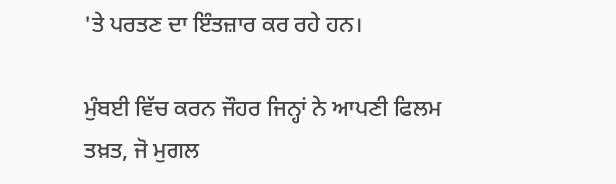'ਤੇ ਪਰਤਣ ਦਾ ਇੰਤਜ਼ਾਰ ਕਰ ਰਹੇ ਹਨ।

ਮੁੰਬਈ ਵਿੱਚ ਕਰਨ ਜੌਹਰ ਜਿਨ੍ਹਾਂ ਨੇ ਆਪਣੀ ਫਿਲਮ ਤਖ਼ਤ, ਜੋ ਮੁਗਲ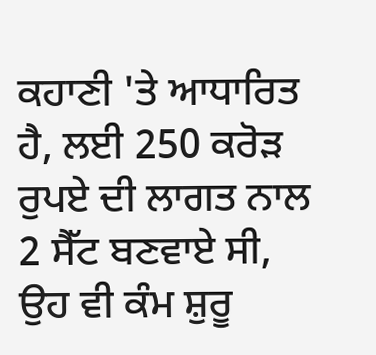ਕਹਾਣੀ 'ਤੇ ਆਧਾਰਿਤ ਹੈ, ਲਈ 250 ਕਰੋੜ ਰੁਪਏ ਦੀ ਲਾਗਤ ਨਾਲ 2 ਸੈੱਟ ਬਣਵਾਏ ਸੀ, ਉਹ ਵੀ ਕੰਮ ਸ਼ੁਰੂ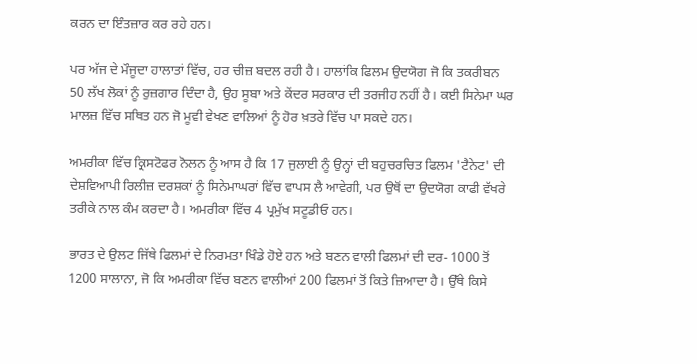ਕਰਨ ਦਾ ਇੰਤਜ਼ਾਰ ਕਰ ਰਹੇ ਹਨ।

ਪਰ ਅੱਜ ਦੇ ਮੌਜੂਦਾ ਹਾਲਾਤਾਂ ਵਿੱਚ, ਹਰ ਚੀਜ਼ ਬਦਲ ਰਹੀ ਹੈ। ਹਾਲਾਂਕਿ ਫਿਲਮ ਉਦਯੋਗ ਜੋ ਕਿ ਤਕਰੀਬਨ 50 ਲੱਖ ਲੋਕਾਂ ਨੂੰ ਰੁਜ਼ਗਾਰ ਦਿੰਦਾ ਹੈ, ਉਹ ਸੂਬਾ ਅਤੇ ਕੇਂਦਰ ਸਰਕਾਰ ਦੀ ਤਰਜੀਹ ਨਹੀਂ ਹੈ। ਕਈ ਸਿਨੇਮਾ ਘਰ ਮਾਲਜ਼ ਵਿੱਚ ਸਥਿਤ ਹਨ ਜੋ ਮੂਵੀ ਵੇਖਣ ਵਾਲਿਆਂ ਨੂੰ ਹੋਰ ਖ਼ਤਰੇ ਵਿੱਚ ਪਾ ਸਕਦੇ ਹਨ।

ਅਮਰੀਕਾ ਵਿੱਚ ਕ੍ਰਿਸਟੋਫਰ ਨੋਲਨ ਨੂੰ ਆਸ ਹੈ ਕਿ 17 ਜੁਲਾਈ ਨੂੰ ਉਨ੍ਹਾਂ ਦੀ ਬਹੁਚਰਚਿਤ ਫਿਲਮ 'ਟੈਨੇਟ' ਦੀ ਦੇਸ਼ਵਿਆਪੀ ਰਿਲੀਜ਼ ਦਰਸ਼ਕਾਂ ਨੂੰ ਸਿਨੇਮਾਘਰਾਂ ਵਿੱਚ ਵਾਪਸ ਲੈ ਆਵੇਗੀ, ਪਰ ਉਥੋਂ ਦਾ ਉਦਯੋਗ ਕਾਫੀ ਵੱਖਰੇ ਤਰੀਕੇ ਨਾਲ ਕੰਮ ਕਰਦਾ ਹੈ। ਅਮਰੀਕਾ ਵਿੱਚ 4 ਪ੍ਰਮੁੱਖ ਸਟੂਡੀਓ ਹਨ।

ਭਾਰਤ ਦੇ ਉਲਟ ਜਿੱਥੇ ਫਿਲਮਾਂ ਦੇ ਨਿਰਮਤਾ ਖਿੰਡੇ ਹੋਏ ਹਨ ਅਤੇ ਬਣਨ ਵਾਲੀ ਫਿਲਮਾਂ ਦੀ ਦਰ- 1000 ਤੋਂ 1200 ਸਾਲਾਨਾ, ਜੋ ਕਿ ਅਮਰੀਕਾ ਵਿੱਚ ਬਣਨ ਵਾਲੀਆਂ 200 ਫਿਲਮਾਂ ਤੋਂ ਕਿਤੇ ਜ਼ਿਆਦਾ ਹੈ। ਉੱਥੇ ਕਿਸੇ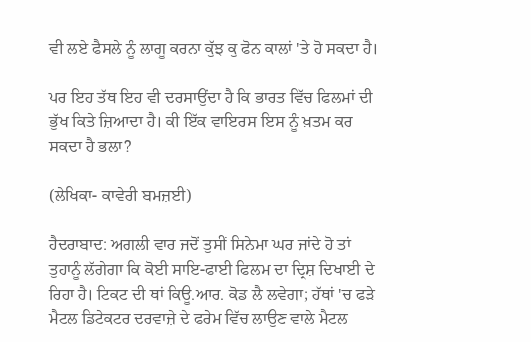ਵੀ ਲਏ ਫੈਸਲੇ ਨੂੰ ਲਾਗੂ ਕਰਨਾ ਕੁੱਝ ਕੁ ਫੋਨ ਕਾਲਾਂ 'ਤੇ ਹੋ ਸਕਦਾ ਹੈ।

ਪਰ ਇਹ ਤੱਥ ਇਹ ਵੀ ਦਰਸਾਉਂਦਾ ਹੈ ਕਿ ਭਾਰਤ ਵਿੱਚ ਫਿਲਮਾਂ ਦੀ ਭੁੱਖ ਕਿਤੇ ਜ਼ਿਆਦਾ ਹੈ। ਕੀ ਇੱਕ ਵਾਇਰਸ ਇਸ ਨੂੰ ਖ਼ਤਮ ਕਰ ਸਕਦਾ ਹੈ ਭਲਾ?

(ਲੇਖਿਕਾ- ਕਾਵੇਰੀ ਬਮਜ਼ਈ)

ਹੈਦਰਾਬਾਦ: ਅਗਲੀ ਵਾਰ ਜਦੋਂ ਤੁਸੀਂ ਸਿਨੇਮਾ ਘਰ ਜਾਂਦੇ ਹੋ ਤਾਂ ਤੁਹਾਨੂੰ ਲੱਗੇਗਾ ਕਿ ਕੋਈ ਸਾਇ-ਫਾਈ ਫਿਲਮ ਦਾ ਦ੍ਰਿਸ਼ ਦਿਖਾਈ ਦੇ ਰਿਹਾ ਹੈ। ਟਿਕਟ ਦੀ ਥਾਂ ਕਿਊ.ਆਰ. ਕੋਡ ਲੈ ਲਵੇਗਾ; ਹੱਥਾਂ 'ਚ ਫੜੇ ਮੈਟਲ ਡਿਟੇਕਟਰ ਦਰਵਾਜ਼ੇ ਦੇ ਫਰੇਮ ਵਿੱਚ ਲਾਉਣ ਵਾਲੇ ਮੈਟਲ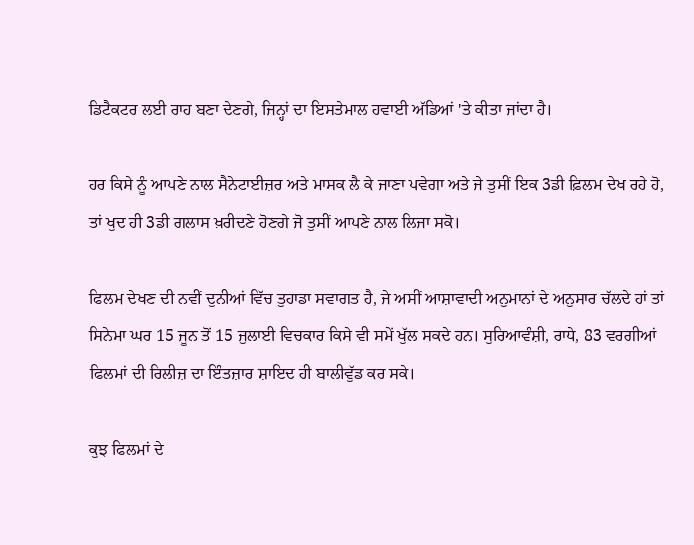ਡਿਟੈਕਟਰ ਲਈ ਰਾਹ ਬਣਾ ਦੇਣਗੇ, ਜਿਨ੍ਹਾਂ ਦਾ ਇਸਤੇਮਾਲ ਹਵਾਈ ਅੱਡਿਆਂ 'ਤੇ ਕੀਤਾ ਜਾਂਦਾ ਹੈ।

ਹਰ ਕਿਸੇ ਨੂੰ ਆਪਣੇ ਨਾਲ ਸੈਨੇਟਾਈਜ਼ਰ ਅਤੇ ਮਾਸਕ ਲੈ ਕੇ ਜਾਣਾ ਪਵੇਗਾ ਅਤੇ ਜੇ ਤੁਸੀਂ ਇਕ 3ਡੀ ਫ਼ਿਲਮ ਦੇਖ ਰਹੇ ਹੋ, ਤਾਂ ਖੁਦ ਹੀ 3ਡੀ ਗਲਾਸ ਖ਼ਰੀਦਣੇ ਹੋਣਗੇ ਜੋ ਤੁਸੀਂ ਆਪਣੇ ਨਾਲ ਲਿਜਾ ਸਕੋ।

ਫਿਲਮ ਦੇਖਣ ਦੀ ਨਵੀਂ ਦੁਨੀਆਂ ਵਿੱਚ ਤੁਹਾਡਾ ਸਵਾਗਤ ਹੈ, ਜੇ ਅਸੀਂ ਆਸ਼ਾਵਾਦੀ ਅਨੁਮਾਨਾਂ ਦੇ ਅਨੁਸਾਰ ਚੱਲਦੇ ਹਾਂ ਤਾਂ ਸਿਨੇਮਾ ਘਰ 15 ਜੂਨ ਤੋਂ 15 ਜੁਲਾਈ ਵਿਚਕਾਰ ਕਿਸੇ ਵੀ ਸਮੇਂ ਖੁੱਲ ਸਕਦੇ ਹਨ। ਸੁਰਿਆਵੰਸ਼ੀ, ਰਾਧੇ, 83 ਵਰਗੀਆਂ ਫਿਲਮਾਂ ਦੀ ਰਿਲੀਜ਼ ਦਾ ਇੰਤਜ਼ਾਰ ਸ਼ਾਇਦ ਹੀ ਬਾਲੀਵੁੱਡ ਕਰ ਸਕੇ।

ਕੁਝ ਫਿਲਮਾਂ ਦੇ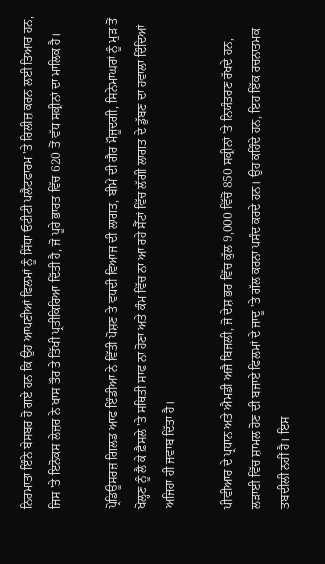ਨਿਰਮਾਤਾ ਇੰਨੇ ਬੇਸਬਰ ਹੋ ਗਏ ਹਨ ਕਿ ਉਹ ਆਪਣੀਆਂ ਫਿਲਮਾਂ ਨੂੰ ਸਿੱਧਾ ਓਟੀਟੀ ਪਲੈਟਫਾਰਮ 'ਤੇ ਰਿਲੀਜ਼ ਕਰਨ ਲਈ ਤਿਆਰ ਹਨ, ਜਿਸ 'ਤੇ ਇਨੋਕਸ ਲੇਜ਼ਰ ਨੇ ਖਾਸ ਤੌਰ ਤੇ ਤਿੱਖੀ ਪ੍ਰਤੀਕਿਰਿਆ ਦਿੱਤੀ ਹੈ, ਜੋ ਪੂਰੇ ਭਾਰਤ ਵਿੱਚ 620 ਤੋਂ ਵੱਧ ਸਕ੍ਰੀਨਾਂ ਦਾ ਮਾਲਿਕ ਹੈ।

ਪ੍ਰੋਡਿਊਸਰਜ਼ ਗਿਲਡ ਆਫ ਇੰਡੀਆ ਨੇ ਵਿੱਤੀ ਪੋਸ਼ਣ ਤੇ ਵਧਦੀ ਵਿਆਜ ਦੀ ਲਾਗਤ, ਬੀਮੇ ਦੀ ਗੈਰ ਮੌਜੂਦਗੀ, ਸਿਨੇਮਾਘਰਾਂ ਨੂੰ ਮੁੜ ਤੋਂ ਖੋਲ੍ਹਣ ਨੂੰ ਲੈ ਕੇ ਫ਼ੈਸਲੇ 'ਤੇ ਸਥਿਤੀ ਸਾਫ ਨਾ ਹੋਣਾ ਅਤੇ ਕੰਮ ਵਿੱਚ ਨਾ ਆ ਰਹੇ ਸੈੱਟਾਂ ਵਿੱਚ ਲੱਗੀ ਲਾਗਤ ਦੇ ਡੁੱਬਣ ਦਾ ਹਵਾਲਾ ਦਿੰਦਿਆਂ ਅਜਿਹਾ ਹੀ ਜਵਾਬ ਦਿੱਤਾ ਹੈ।

ਪੀਵੀਆਰ ਦੇ ਪ੍ਰਧਾਨ ਅਤੇ ਐਮਡੀ ਅਜੈ ਬਿਜਲੀ, ਜੋ ਦੇਸ਼ ਭਰ ਵਿੱਚ ਕੁੱਲ 9,000 ਵਿੱਚੋਂ 850 ਸਕ੍ਰੀਨਾਂ 'ਤੇ ਨਿਯੰਤਰਣ ਰੱਖਦੇ ਹਨ, ਲੜਾਈ ਵਿੱਚ ਸ਼ਾਮਲ ਹੋਣ ਦੀ ਬਜਾਏ ਫਿਲਮਾਂ ਦੇ ਜਾਦੂ 'ਤੇ ਗੱਲ ਕਰਨਾ ਪਸੰਦ ਕਰਦੇ ਹਨ। ਉਹ ਕਹਿੰਦੇ ਹਨ, ਇਹ ਇੱਕ ਰਚਨਾਤਮਕ ਤਬਦੀਲੀ ਨਹੀਂ ਹੈ। ਇਸ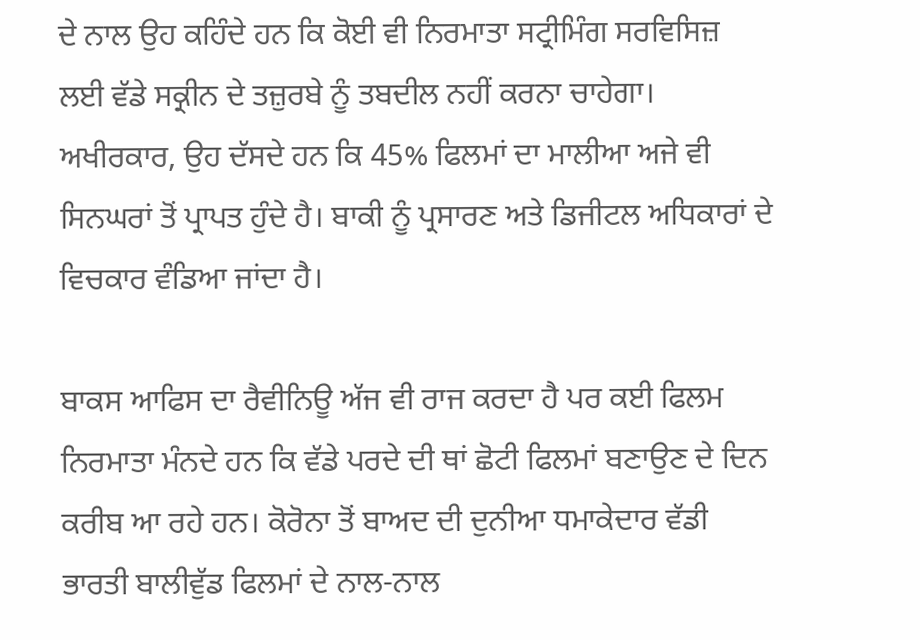ਦੇ ਨਾਲ ਉਹ ਕਹਿੰਦੇ ਹਨ ਕਿ ਕੋਈ ਵੀ ਨਿਰਮਾਤਾ ਸਟ੍ਰੀਮਿੰਗ ਸਰਵਿਸਿਜ਼ ਲਈ ਵੱਡੇ ਸਕ੍ਰੀਨ ਦੇ ਤਜ਼ੁਰਬੇ ਨੂੰ ਤਬਦੀਲ ਨਹੀਂ ਕਰਨਾ ਚਾਹੇਗਾ। ਅਖੀਰਕਾਰ, ਉਹ ਦੱਸਦੇ ਹਨ ਕਿ 45% ਫਿਲਮਾਂ ਦਾ ਮਾਲੀਆ ਅਜੇ ਵੀ ਸਿਨਘਰਾਂ ਤੋਂ ਪ੍ਰਾਪਤ ਹੁੰਦੇ ਹੈ। ਬਾਕੀ ਨੂੰ ਪ੍ਰਸਾਰਣ ਅਤੇ ਡਿਜੀਟਲ ਅਧਿਕਾਰਾਂ ਦੇ ਵਿਚਕਾਰ ਵੰਡਿਆ ਜਾਂਦਾ ਹੈ।

ਬਾਕਸ ਆਫਿਸ ਦਾ ਰੈਵੀਨਿਊ ਅੱਜ ਵੀ ਰਾਜ ਕਰਦਾ ਹੈ ਪਰ ਕਈ ਫਿਲਮ ਨਿਰਮਾਤਾ ਮੰਨਦੇ ਹਨ ਕਿ ਵੱਡੇ ਪਰਦੇ ਦੀ ਥਾਂ ਛੋਟੀ ਫਿਲਮਾਂ ਬਣਾਉਣ ਦੇ ਦਿਨ ਕਰੀਬ ਆ ਰਹੇ ਹਨ। ਕੋਰੋਨਾ ਤੋਂ ਬਾਅਦ ਦੀ ਦੁਨੀਆ ਧਮਾਕੇਦਾਰ ਵੱਡੀ ਭਾਰਤੀ ਬਾਲੀਵੁੱਡ ਫਿਲਮਾਂ ਦੇ ਨਾਲ-ਨਾਲ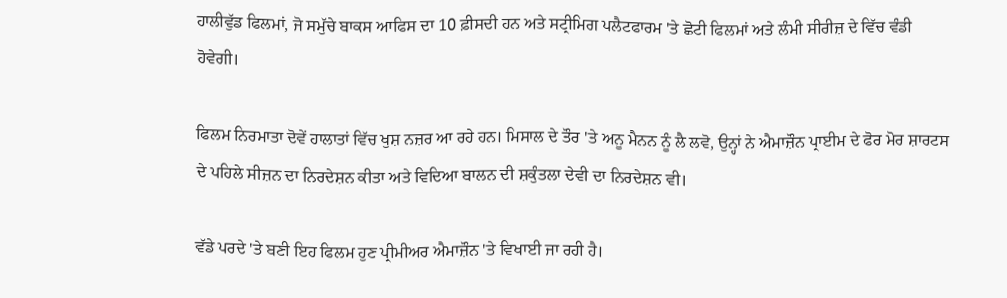ਹਾਲੀਵੁੱਡ ਫਿਲਮਾਂ, ਜੋ ਸਮੁੱਚੇ ਬਾਕਸ ਆਫਿਸ ਦਾ 10 ਫ਼ੀਸਦੀ ਹਨ ਅਤੇ ਸਟ੍ਰੀਮਿਗ ਪਲੈਟਫਾਰਮ 'ਤੇ ਛੋਟੀ ਫਿਲਮਾਂ ਅਤੇ ਲੰਮੀ ਸੀਰੀਜ਼ ਦੇ ਵਿੱਚ ਵੰਡੀ ਹੋਵੇਗੀ।

ਫਿਲਮ ਨਿਰਮਾਤਾ ਦੋਵੇਂ ਹਾਲਾਤਾਂ ਵਿੱਚ ਖੁਸ਼ ਨਜ਼ਰ ਆ ਰਹੇ ਹਨ। ਮਿਸਾਲ ਦੇ ਤੌਰ 'ਤੇ ਅਨੂ ਮੈਨਨ ਨੂੰ ਲੈ ਲਵੋ, ਉਨ੍ਹਾਂ ਨੇ ਐਮਾਜ਼ੌਨ ਪ੍ਰਾਈਮ ਦੇ ਫੋਰ ਮੋਰ ਸ਼ਾਰਟਸ ਦੇ ਪਹਿਲੇ ਸੀਜ਼ਨ ਦਾ ਨਿਰਦੇਸ਼ਨ ਕੀਤਾ ਅਤੇ ਵਿਦਿਆ ਬਾਲਨ ਦੀ ਸ਼ਕੁੰਤਲਾ ਦੇਵੀ ਦਾ ਨਿਰਦੇਸ਼ਨ ਵੀ।

ਵੱਡੇ ਪਰਦੇ 'ਤੇ ਬਣੀ ਇਹ ਫਿਲਮ ਹੁਣ ਪ੍ਰੀਮੀਅਰ ਐਮਾਜ਼ੌਨ 'ਤੇ ਵਿਖਾਈ ਜਾ ਰਹੀ ਹੈ।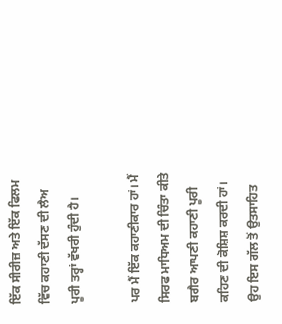ਇੱਕ ਸੀਰੀਜ਼ ਅਤੇ ਇੱਕ ਫਿਲਮ ਵਿੱਚ ਕਹਾਣੀ ਦੱਸਣ ਦੀ ਲੈਅ ਪੂਰੀ ਤਰ੍ਹਾਂ ਵੱਖਰੀ ਹੁੰਦੀ ਹੈ।

ਪਰ ਮੈਂ ਇੱਕ ਕਹਾਣੀਕਾਰ ਹਾਂ। ਮੈਂ ਸਿਰਫ ਮਾਧਿਅਮ ਦੀ ਚਿੰਤਾ ਕੀਤੇ ਬਗੈਰ ਆਪਣੀ ਕਹਾਣੀ ਪੂਰੀ ਕਹਿਣ ਦੀ ਕੋਸ਼ਿਸ਼ ਕਰਦੀ ਹਾਂ। ਉਹ ਇਸ ਗੱਲ ਤੋਂ ਉਤਸਾਹਿਤ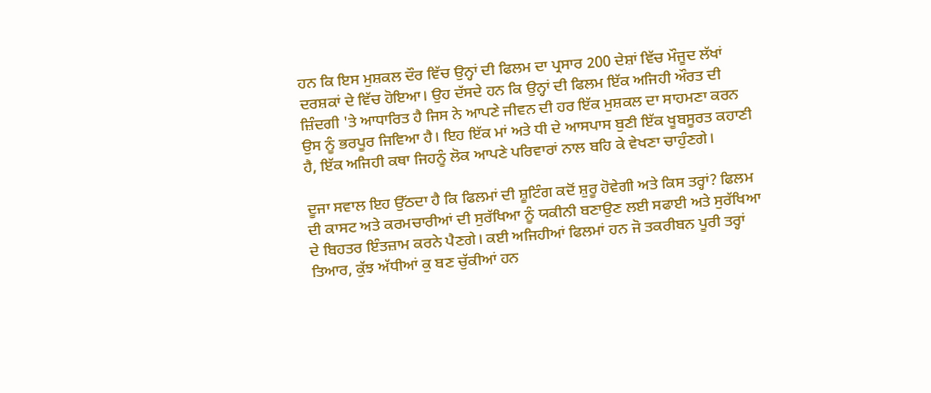ਹਨ ਕਿ ਇਸ ਮੁਸ਼ਕਲ ਦੌਰ ਵਿੱਚ ਉਨ੍ਹਾਂ ਦੀ ਫਿਲਮ ਦਾ ਪ੍ਰਸਾਰ 200 ਦੇਸ਼ਾਂ ਵਿੱਚ ਮੌਜੂਦ ਲੱਖਾਂ ਦਰਸ਼ਕਾਂ ਦੇ ਵਿੱਚ ਹੋਇਆ। ਉਹ ਦੱਸਦੇ ਹਨ ਕਿ ਉਨ੍ਹਾਂ ਦੀ ਫਿਲਮ ਇੱਕ ਅਜਿਹੀ ਔਰਤ ਦੀ ਜ਼ਿੰਦਗੀ 'ਤੇ ਆਧਾਰਿਤ ਹੈ ਜਿਸ ਨੇ ਆਪਣੇ ਜੀਵਨ ਦੀ ਹਰ ਇੱਕ ਮੁਸ਼ਕਲ ਦਾ ਸਾਹਮਣਾ ਕਰਨ ਉਸ ਨੂੰ ਭਰਪੂਰ ਜਿਵਿਆ ਹੈ। ਇਹ ਇੱਕ ਮਾਂ ਅਤੇ ਧੀ ਦੇ ਆਸਪਾਸ ਬੁਣੀ ਇੱਕ ਖੂਬਸੂਰਤ ਕਹਾਣੀ ਹੈ, ਇੱਕ ਅਜਿਹੀ ਕਥਾ ਜਿਹਨੂੰ ਲੋਕ ਆਪਣੇ ਪਰਿਵਾਰਾਂ ਨਾਲ ਬਹਿ ਕੇ ਵੇਖਣਾ ਚਾਹੁੰਣਗੇ।

ਦੂਜਾ ਸਵਾਲ ਇਹ ਉੱਠਦਾ ਹੈ ਕਿ ਫਿਲਮਾਂ ਦੀ ਸ਼ੂਟਿੰਗ ਕਦੋਂ ਸ਼ੁਰੂ ਹੋਵੇਗੀ ਅਤੇ ਕਿਸ ਤਰ੍ਹਾਂ? ਫਿਲਮ ਦੀ ਕਾਸਟ ਅਤੇ ਕਰਮਚਾਰੀਆਂ ਦੀ ਸੁਰੱਖਿਆ ਨੂੰ ਯਕੀਨੀ ਬਣਾਉਣ ਲਈ ਸਫਾਈ ਅਤੇ ਸੁਰੱਖਿਆ ਦੇ ਬਿਹਤਰ ਇੰਤਜ਼ਾਮ ਕਰਨੇ ਪੈਣਗੇ। ਕਈ ਅਜਿਹੀਆਂ ਫਿਲਮਾਂ ਹਨ ਜੋ ਤਕਰੀਬਨ ਪੂਰੀ ਤਰ੍ਹਾਂ ਤਿਆਰ, ਕੁੱਝ ਅੱਧੀਆਂ ਕੁ ਬਣ ਚੁੱਕੀਆਂ ਹਨ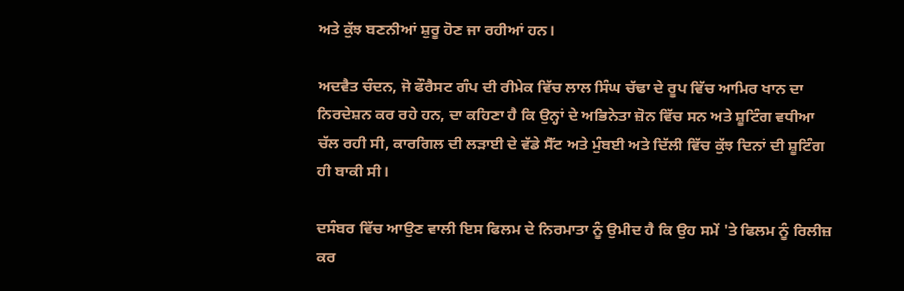ਅਤੇ ਕੁੱਝ ਬਣਨੀਆਂ ਸ਼ੁਰੂ ਹੋਣ ਜਾ ਰਹੀਆਂ ਹਨ।

ਅਦਵੈਤ ਚੰਦਨ, ਜੋ ਫੌਰੈਸਟ ਗੰਪ ਦੀ ਰੀਮੇਕ ਵਿੱਚ ਲਾਲ ਸਿੰਘ ਚੱਢਾ ਦੇ ਰੂਪ ਵਿੱਚ ਆਮਿਰ ਖਾਨ ਦਾ ਨਿਰਦੇਸ਼ਨ ਕਰ ਰਹੇ ਹਨ, ਦਾ ਕਹਿਣਾ ਹੈ ਕਿ ਉਨ੍ਹਾਂ ਦੇ ਅਭਿਨੇਤਾ ਜ਼ੋਨ ਵਿੱਚ ਸਨ ਅਤੇ ਸ਼ੂਟਿੰਗ ਵਧੀਆ ਚੱਲ ਰਹੀ ਸੀ, ਕਾਰਗਿਲ ਦੀ ਲੜਾਈ ਦੇ ਵੱਡੇ ਸੈੱਟ ਅਤੇ ਮੁੰਬਈ ਅਤੇ ਦਿੱਲੀ ਵਿੱਚ ਕੁੱਝ ਦਿਨਾਂ ਦੀ ਸ਼ੂਟਿੰਗ ਹੀ ਬਾਕੀ ਸੀ।

ਦਸੰਬਰ ਵਿੱਚ ਆਉਣ ਵਾਲੀ ਇਸ ਫਿਲਮ ਦੇ ਨਿਰਮਾਤਾ ਨੂੰ ਉਮੀਦ ਹੈ ਕਿ ਉਹ ਸਮੇਂ 'ਤੇ ਫਿਲਮ ਨੂੰ ਰਿਲੀਜ਼ ਕਰ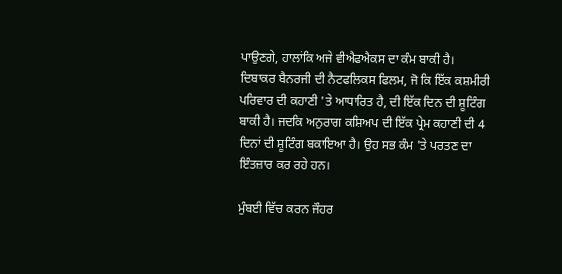ਪਾਉਣਗੇ, ਹਾਲਾਂਕਿ ਅਜੇ ਵੀਐਫਐਕਸ ਦਾ ਕੰਮ ਬਾਕੀ ਹੈ। ਦਿਬਾਕਰ ਬੈਨਰਜੀ ਦੀ ਨੈਟਫਲਿਕਸ ਫਿਲਮ, ਜੋ ਕਿ ਇੱਕ ਕਸ਼ਮੀਰੀ ਪਰਿਵਾਰ ਦੀ ਕਹਾਣੀ 'ਤੇ ਆਧਾਰਿਤ ਹੈ, ਦੀ ਇੱਕ ਦਿਨ ਦੀ ਸ਼ੂਟਿੰਗ ਬਾਕੀ ਹੈ। ਜਦਕਿ ਅਨੁਰਾਗ ਕਸ਼ਿਅਪ ਦੀ ਇੱਕ ਪ੍ਰੇਮ ਕਹਾਣੀ ਦੀ 4 ਦਿਨਾਂ ਦੀ ਸ਼ੂਟਿੰਗ ਬਕਾਇਆ ਹੈ। ਉਹ ਸਭ ਕੰਮ 'ਤੇ ਪਰਤਣ ਦਾ ਇੰਤਜ਼ਾਰ ਕਰ ਰਹੇ ਹਨ।

ਮੁੰਬਈ ਵਿੱਚ ਕਰਨ ਜੌਹਰ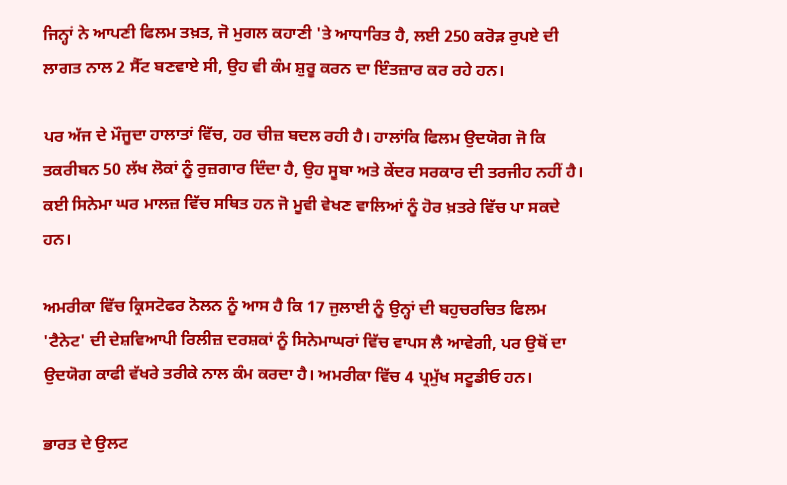ਜਿਨ੍ਹਾਂ ਨੇ ਆਪਣੀ ਫਿਲਮ ਤਖ਼ਤ, ਜੋ ਮੁਗਲ ਕਹਾਣੀ 'ਤੇ ਆਧਾਰਿਤ ਹੈ, ਲਈ 250 ਕਰੋੜ ਰੁਪਏ ਦੀ ਲਾਗਤ ਨਾਲ 2 ਸੈੱਟ ਬਣਵਾਏ ਸੀ, ਉਹ ਵੀ ਕੰਮ ਸ਼ੁਰੂ ਕਰਨ ਦਾ ਇੰਤਜ਼ਾਰ ਕਰ ਰਹੇ ਹਨ।

ਪਰ ਅੱਜ ਦੇ ਮੌਜੂਦਾ ਹਾਲਾਤਾਂ ਵਿੱਚ, ਹਰ ਚੀਜ਼ ਬਦਲ ਰਹੀ ਹੈ। ਹਾਲਾਂਕਿ ਫਿਲਮ ਉਦਯੋਗ ਜੋ ਕਿ ਤਕਰੀਬਨ 50 ਲੱਖ ਲੋਕਾਂ ਨੂੰ ਰੁਜ਼ਗਾਰ ਦਿੰਦਾ ਹੈ, ਉਹ ਸੂਬਾ ਅਤੇ ਕੇਂਦਰ ਸਰਕਾਰ ਦੀ ਤਰਜੀਹ ਨਹੀਂ ਹੈ। ਕਈ ਸਿਨੇਮਾ ਘਰ ਮਾਲਜ਼ ਵਿੱਚ ਸਥਿਤ ਹਨ ਜੋ ਮੂਵੀ ਵੇਖਣ ਵਾਲਿਆਂ ਨੂੰ ਹੋਰ ਖ਼ਤਰੇ ਵਿੱਚ ਪਾ ਸਕਦੇ ਹਨ।

ਅਮਰੀਕਾ ਵਿੱਚ ਕ੍ਰਿਸਟੋਫਰ ਨੋਲਨ ਨੂੰ ਆਸ ਹੈ ਕਿ 17 ਜੁਲਾਈ ਨੂੰ ਉਨ੍ਹਾਂ ਦੀ ਬਹੁਚਰਚਿਤ ਫਿਲਮ 'ਟੈਨੇਟ' ਦੀ ਦੇਸ਼ਵਿਆਪੀ ਰਿਲੀਜ਼ ਦਰਸ਼ਕਾਂ ਨੂੰ ਸਿਨੇਮਾਘਰਾਂ ਵਿੱਚ ਵਾਪਸ ਲੈ ਆਵੇਗੀ, ਪਰ ਉਥੋਂ ਦਾ ਉਦਯੋਗ ਕਾਫੀ ਵੱਖਰੇ ਤਰੀਕੇ ਨਾਲ ਕੰਮ ਕਰਦਾ ਹੈ। ਅਮਰੀਕਾ ਵਿੱਚ 4 ਪ੍ਰਮੁੱਖ ਸਟੂਡੀਓ ਹਨ।

ਭਾਰਤ ਦੇ ਉਲਟ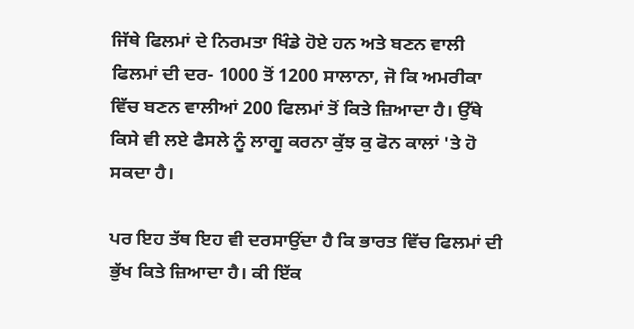ਜਿੱਥੇ ਫਿਲਮਾਂ ਦੇ ਨਿਰਮਤਾ ਖਿੰਡੇ ਹੋਏ ਹਨ ਅਤੇ ਬਣਨ ਵਾਲੀ ਫਿਲਮਾਂ ਦੀ ਦਰ- 1000 ਤੋਂ 1200 ਸਾਲਾਨਾ, ਜੋ ਕਿ ਅਮਰੀਕਾ ਵਿੱਚ ਬਣਨ ਵਾਲੀਆਂ 200 ਫਿਲਮਾਂ ਤੋਂ ਕਿਤੇ ਜ਼ਿਆਦਾ ਹੈ। ਉੱਥੇ ਕਿਸੇ ਵੀ ਲਏ ਫੈਸਲੇ ਨੂੰ ਲਾਗੂ ਕਰਨਾ ਕੁੱਝ ਕੁ ਫੋਨ ਕਾਲਾਂ 'ਤੇ ਹੋ ਸਕਦਾ ਹੈ।

ਪਰ ਇਹ ਤੱਥ ਇਹ ਵੀ ਦਰਸਾਉਂਦਾ ਹੈ ਕਿ ਭਾਰਤ ਵਿੱਚ ਫਿਲਮਾਂ ਦੀ ਭੁੱਖ ਕਿਤੇ ਜ਼ਿਆਦਾ ਹੈ। ਕੀ ਇੱਕ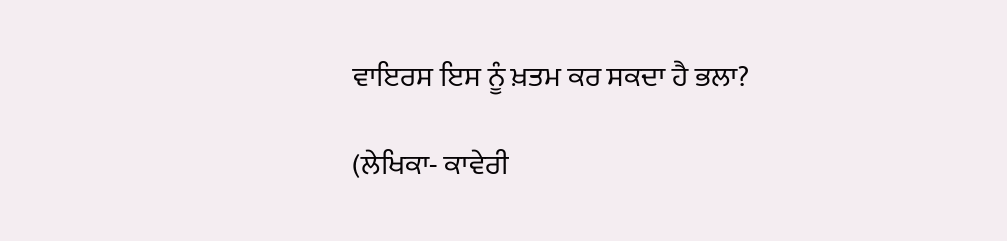ਵਾਇਰਸ ਇਸ ਨੂੰ ਖ਼ਤਮ ਕਰ ਸਕਦਾ ਹੈ ਭਲਾ?

(ਲੇਖਿਕਾ- ਕਾਵੇਰੀ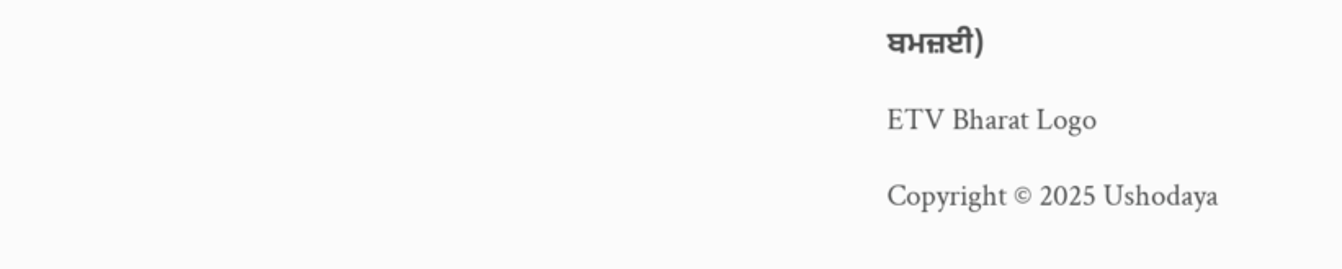ਬਮਜ਼ਈ)

ETV Bharat Logo

Copyright © 2025 Ushodaya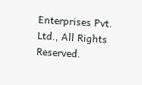Enterprises Pvt. Ltd., All Rights Reserved.